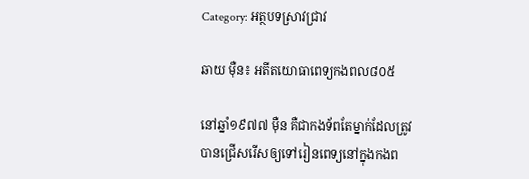Category: អត្ថបទស្រាវជ្រាវ

ឆាយ ម៉ឺន៖ អតីតយោធាពេទ្យកងពល៨០៥

នៅឆ្នាំ១៩៧៧ ម៉ឺន គឺជាកងទ័ពតែម្នាក់ដែលត្រូវបានជ្រើសរើសឲ្យទៅរៀនពេទ្យនៅក្នុងកងព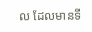ល ដែលមានទី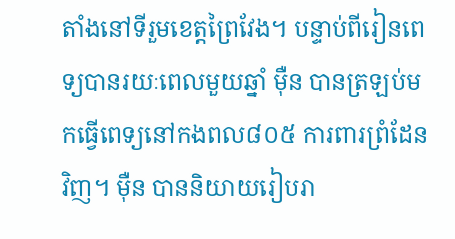តាំងនៅទីរួមខេត្តព្រៃវែង។ បន្ទាប់ពីរៀនពេទ្យបានរយៈពេលមួយឆ្នាំ ម៉ឺន បានត្រឡប់មកធ្វើពេទ្យនៅកងពល៨០៥ ការពារព្រំដែនវិញ។ ម៉ឺន បាននិយាយរៀបរា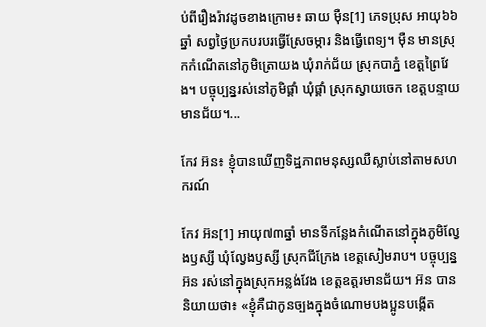ប់ពីរឿងរ៉ាវដូចខាងក្រោម៖ ឆាយ ម៉ឺន[1] ភេទប្រុស អាយុ៦៦ឆ្នាំ សព្វថ្ងៃប្រកបរបរធ្វើស្រែចម្ការ និងធ្វើពេទ្យ។ ម៉ឺន មានស្រុកកំណើតនៅភូមិត្រោយង ឃុំរាក់ជ័យ ស្រុកបាភ្នំ ខេត្តព្រៃវែង។ បច្ចុប្បន្នរស់នៅភូមិផ្គាំ ឃុំផ្គាំ ស្រុកស្វាយចេក ខេត្តបន្ទាយមានជ័យ។...

កែវ អ៊ន៖ ខ្ញុំបានឃើញទិដ្ឋភាពមនុស្សឈឺស្លាប់នៅតាមសហករណ៍

កែវ អ៊ន[1] អាយុ៧៣ឆ្នាំ មានទីកន្លែងកំណើតនៅក្នុងភូមិល្វែងឫស្សី ឃុំល្វែងឫស្សី ស្រុកជីក្រែង ខេត្ដសៀមរាប។ បច្ចុប្បន្ន អ៊ន រស់នៅក្នុងស្រុកអន្លង់វែង ខេត្ដឧត្ដរមានជ័យ។ អ៊ន បាននិយាយថា៖ «ខ្ញុំគឺជាកូនច្បងក្នុងចំណោមបងប្អូនបង្កើត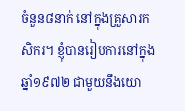ចំនួន៨នាក់ នៅក្នុងគ្រួសារកសិករ។ ខ្ញុំបានរៀបការនៅក្នុងឆ្នាំ១៩៧២ ជាមួយនឹងយោ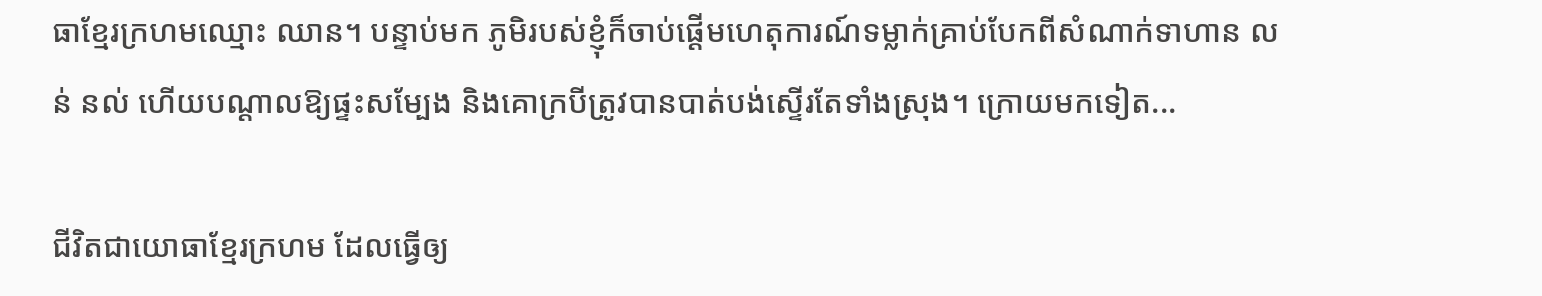ធាខ្មែរក្រហមឈ្មោះ ឈាន។ បន្ទាប់មក ភូមិរបស់ខ្ញុំក៏ចាប់ផ្ដើមហេតុការណ៍ទម្លាក់គ្រាប់បែកពីសំណាក់ទាហាន លន់ នល់ ហើយបណ្ដាលឱ្យផ្ទះសម្បែង និងគោក្របីត្រូវបានបាត់បង់ស្ទើរតែទាំងស្រុង។ ក្រោយមកទៀត...

ជីវិតជាយោធាខ្មែរក្រហម ដែលធ្វើឲ្យ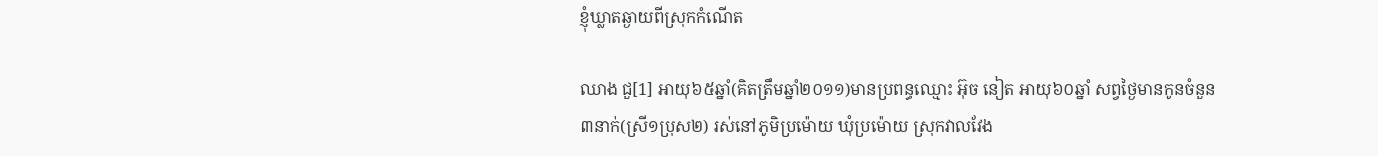ខ្ញុំឃ្លាតឆ្ងាយពីស្រុកកំណើត

ឈាង ជួ[1] អាយុ៦៥ឆ្នាំ(គិតត្រឹមឆ្នាំ២០១១)មានប្រពន្ធឈ្មោះ អ៊ុច នៀត អាយុ៦០ឆ្នាំ សព្វថ្ងៃមានកូនចំនួន៣នាក់(ស្រី១ប្រុស២) រស់នៅភូមិប្រម៉ោយ ឃុំប្រម៉ោយ ស្រុកវាលវែង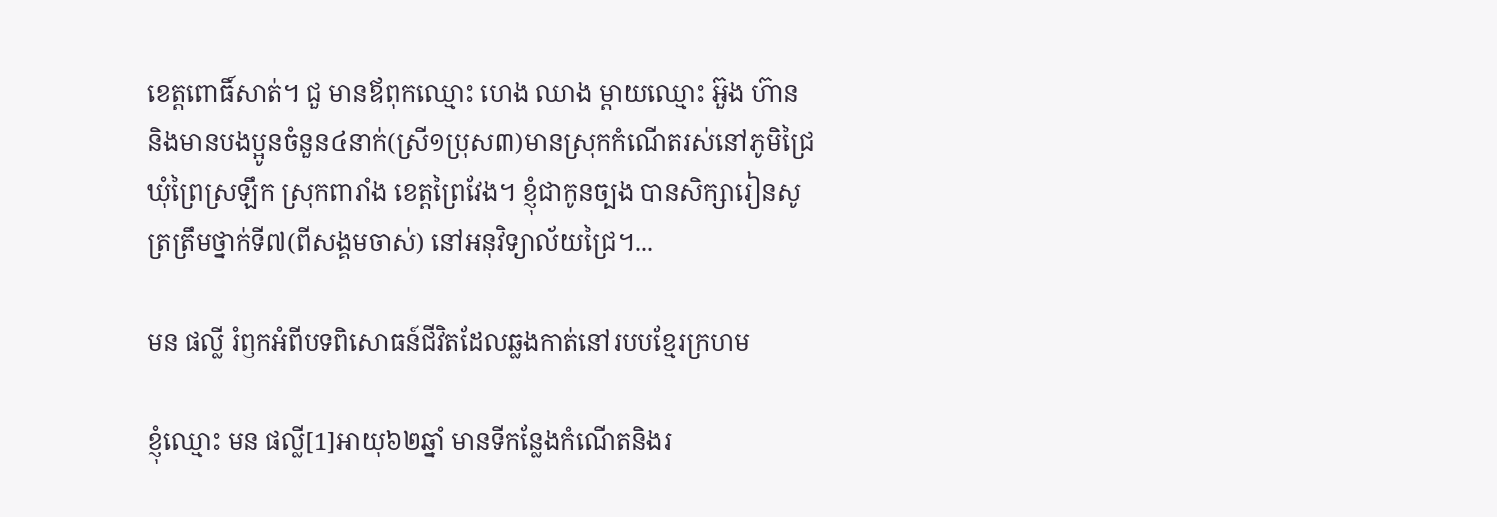ខេត្តពោធិ៍សាត់។ ជួ មានឪពុកឈ្មោះ ហេង ឈាង ម្តាយឈ្មោះ អ៊ួង ហ៊ាន និងមានបងប្អូនចំនួន៤នាក់(ស្រី១ប្រុស៣)មានស្រុកកំណើតរស់នៅភូមិជ្រៃ ឃុំព្រៃស្រឡឹក ស្រុកពារាំង ខេត្តព្រៃវែង។ ខ្ញុំជាកូនច្បង បានសិក្សារៀនសូត្រត្រឹមថ្នាក់ទី៧(ពីសង្គមចាស់) នៅអនុវិទ្យាល័យជ្រៃ។...

មន ផល្លី រំឭកអំពីបទពិសោធន៍ជីវិតដែលឆ្លងកាត់នៅរបបខ្មែរក្រហម

ខ្ញុំឈ្មោះ មន ផល្លី[1]អាយុ៦២ឆ្នាំ មានទីកន្លែងកំណើតនិងរ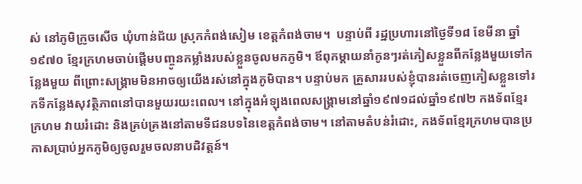ស់ នៅភូមិក្រូចសើច ឃុំហាន់ជ័យ ស្រុកកំពង់សៀម ខេត្តកំពង់ចាម។  បន្ទាប់ពី រដ្ឋប្រហារនៅថ្ងៃទី១៨ ខែមីនា ឆ្នាំ១៩៧០ ខ្មែរក្រហមចាប់ផ្ដើមបញ្ចូនកម្លាំងរបស់ខ្លួនចូលមកភូមិ។ ឪពុកម្ដាយនាំកូនៗរត់ភៀសខ្លួនពីកន្លែងមួយទៅកន្លែងមួយ ពីព្រោះសង្រ្គាមមិនអាចឲ្យយើងរស់នៅក្នុងភូមិបាន។ បន្ទាប់មក គ្រួសាររបស់ខ្ញុំបានរត់ចេញភៀសខ្លួនទៅរកទីកន្លែងសុវត្ថិភាពនៅបានមួយរយះពេល។ នៅក្នុងអំឡុងពេលសង្រ្គាមនៅឆ្នាំ១៩៧១ដល់ឆ្នាំ១៩៧២ កងទ័ពខ្មែរក្រហម វាយរំដោះ និងគ្រប់គ្រងនៅតាមទីជនបទនៃខេត្តកំពង់ចាម។ នៅតាមតំបន់រំដោះ, កងទ័ពខ្មែរក្រហមបានប្រកាសប្រាប់អ្នកភូមិឲ្យចូលរួមចលនាបដិវត្តន៍។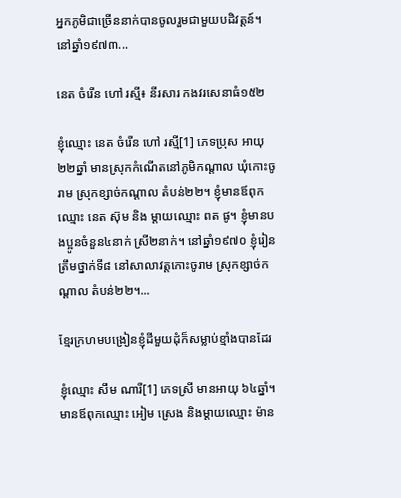អ្នកភូមិជាច្រើននាក់បានចូលរួមជាមួយបដិវត្តន៍។ នៅឆ្នាំ១៩៧៣...

នេត ចំរើន ហៅ រស្មី៖ នីរសារ កងវរសេនាធំ១៥២

ខ្ញុំឈ្មោះ នេត ចំរើន ហៅ រស្មី[1] ភេទប្រុស អាយុ២២ឆ្នាំ មានស្រុកកំណើតនៅភូមិកណ្តាល ឃុំកោះចូរាម ស្រុកខ្សាច់កណ្តាល តំបន់២២។ ខ្ញុំមានឪពុកឈ្មោះ នេត ស៊ុម និង ម្តាយឈ្មោះ ពត ផូ។ ខ្ញុំមានបងប្អូនចំនួន៤នាក់ ស្រី២នាក់។ នៅឆ្នាំ១៩៧០ ខ្ញុំរៀនត្រឹមថ្នាក់ទី៨ នៅសាលាវត្តកោះចូរាម ស្រុកខ្សាច់កណ្តាល តំបន់២២។...

ខ្មែរក្រហមបង្រៀនខ្ញុំដីមួយដុំក៏សម្លាប់ខ្មាំងបានដែរ

ខ្ញុំឈ្មោះ សឹម ណារី[1] ភេទស្រី មានអាយុ ៦៤ឆ្នាំ។ មានឪពុកឈ្មោះ អៀម ស្រេង និងម្ដាយឈ្មោះ ម៉ាន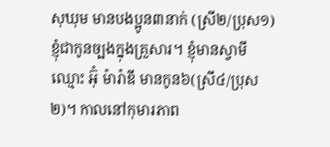សុឃុម មានបងប្អូន៣នាក់ (ស្រី២/ប្រុស១) ខ្ញុំជាកូនច្បងក្នុងគ្រួសារ។ ខ្ញុំមានស្វាមីឈ្មោះ អ៊ុំ ម៉ារ៉ាឌី មានកូន៦(ស្រី៤/ប្រុស២)។ កាលនៅកុមារភាព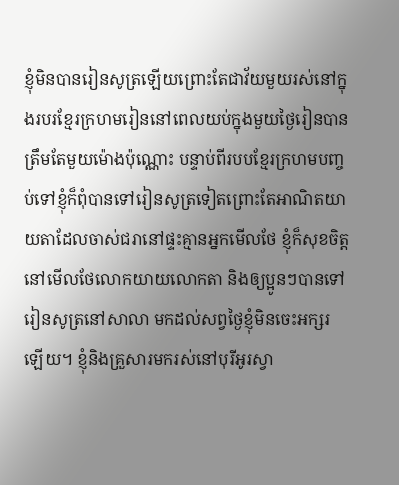ខ្ញុំមិនបានរៀនសូត្រឡើយព្រោះតែជាវ័យមួយរស់នៅក្នុងរបរខ្មែរក្រហមរៀននៅពេលយប់ក្នុងមួយថ្ងៃរៀនបានត្រឹមតែមួយម៉ោងប៉ុណ្ណោះ បន្ទាប់ពីរបបខ្មែរក្រហមបញ្ចប់ទៅខ្ញុំក៏ពុំបានទៅរៀនសូត្រទៀតព្រោះតែអាណិតយាយតាដែលចាស់ជរានៅផ្ទះគ្មានអ្នកមើលថែ ខ្ញុំក៏សុខចិត្តនៅមើលថែលោកយាយលោកតា និងឲ្យប្អូនៗបានទៅរៀនសូត្រនៅសាលា មកដល់សព្វថ្ងៃខ្ញុំមិនចេះអក្សរឡើយ។ ខ្ញុំនិងគ្រួសារមករស់នៅបុរីអូរស្វា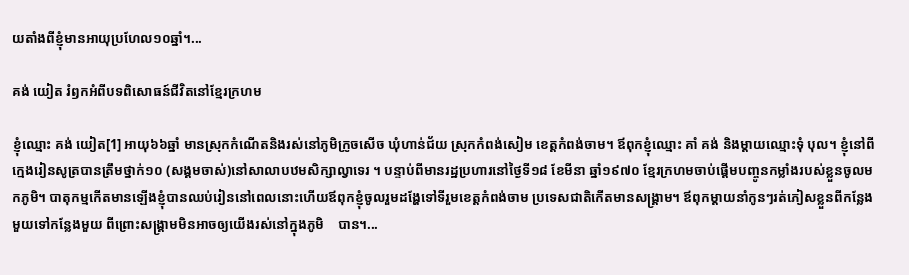យតាំងពីខ្ញុំមានអាយុប្រហែល១០ឆ្នាំ។...

គង់ យៀត រំឭកអំពីបទពិសោធន៍ជីវិតនៅខ្មែរក្រហម

ខ្ញុំឈ្មោះ គង់ យៀត[1] អាយុ៦៦ឆ្នាំ មានស្រុកកំណើតនិងរស់នៅភូមិក្រូចសើច ឃុំហាន់ជ័យ ស្រុកកំពង់សៀម ខេត្តកំពង់ចាម។ ឪពុកខ្ញុំឈ្មោះ គាំ គង់ និងម្ដាយឈ្មោះទុំ បុល។ ខ្ញុំនៅពីក្មេងរៀនសូត្របានត្រឹមថ្នាក់១០ (សង្គមចាស់)នៅសាលាបឋមសិក្សាល្វាទេរ ។ បន្ទាប់ពីមានរដ្ឋប្រហារនៅថ្ងៃទី១៨ ខែមីនា ឆ្នាំ១៩៧០ ខ្មែរក្រហមចាប់ផ្ដើមបញ្ចូនកម្លាំងរបស់ខ្លួនចូលមកភូមិ។ បាតុកម្មកើតមានឡើងខ្ញុំបានឈប់រៀននៅពេលនោះហើយឪពុកខ្ញុំចូលរួមដង្ហែទៅទីរួមខេត្តកំពង់ចាម ប្រទេសជាតិកើតមានសង្រ្គាម។ ឪពុកម្ដាយនាំកូនៗរត់ភៀសខ្លួនពីកន្លែងមួយទៅកន្លែងមួយ ពីព្រោះសង្រ្គាមមិនអាចឲ្យយើងរស់នៅក្នុងភូមិ    បាន។...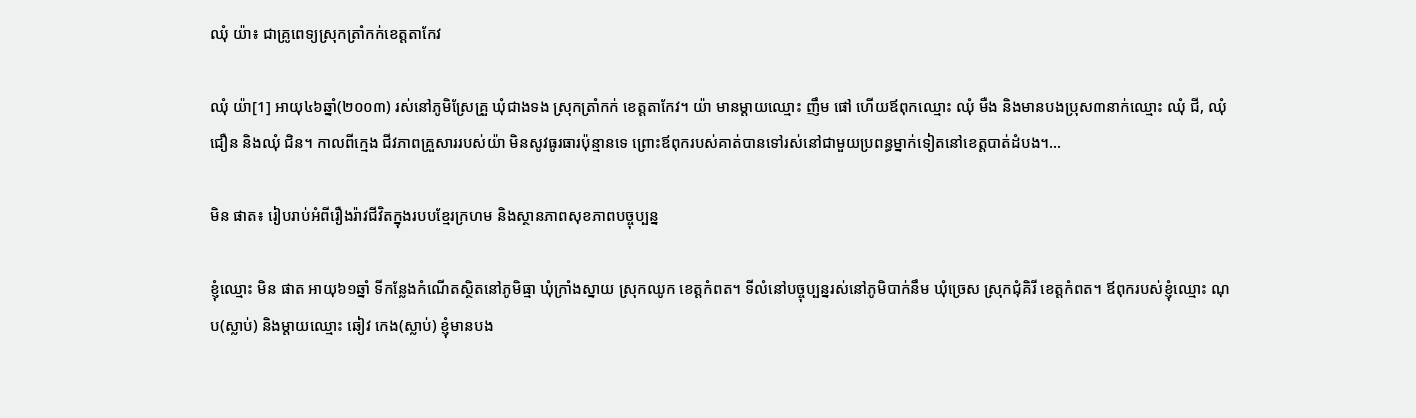ឈុំ យ៉ា៖ ជាគ្រូពេទ្យស្រុកត្រាំកក់ខេត្តតាកែវ

ឈុំ យ៉ា[1] អាយុ៤៦ឆ្នាំ(២០០៣) រស់នៅភូមិស្រែគ្រួ ឃុំជាងទង ស្រុកត្រាំកក់ ខេត្តតាកែវ។ យ៉ា មានម្ដាយឈ្មោះ ញឹម ផៅ ហើយឪពុកឈ្មោះ ឈុំ មឺង និងមានបងប្រុស៣នាក់ឈ្មោះ ឈុំ ជី, ឈុំ ជឿន និងឈុំ ជិន។ កាលពីក្មេង ជីវភាពគ្រួសាររបស់យ៉ា មិនសូវធូរធារប៉ុន្មានទេ ព្រោះឪពុករបស់គាត់បានទៅរស់នៅជាមួយប្រពន្ធម្នាក់ទៀតនៅខេត្តបាត់ដំបង។...

មិន ផាត៖ រៀបរាប់អំពីរឿងរ៉ាវជីវិតក្នុងរបបខ្មែរក្រហម និងស្ថានភាពសុខភាពបច្ចុប្បន្ន

ខ្ញុំឈ្មោះ មិន ផាត អាយុ៦១ឆ្នាំ ទីកន្លែងកំណើតស្ថិតនៅភូមិធ្មា ឃុំក្រាំងស្នាយ ស្រុកឈូក ខេត្តកំពត។ ទីលំនៅបច្ចុប្បន្នរស់នៅភូមិបាក់នឹម ឃុំច្រេស ស្រុកជុំគិរី ខេត្តកំពត។ ឪពុករបស់ខ្ញុំឈ្មោះ ណុប(ស្លាប់) និងម្តាយឈ្មោះ ឆៀវ កេង(ស្លាប់) ខ្ញុំមានបង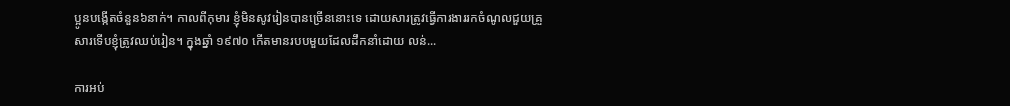ប្អូនបង្កើតចំនួន៦នាក់។ កាលពីកុមារ ខ្ញុំមិនសូវរៀនបានច្រើននោះទេ ដោយសារត្រូវធ្វើការងាររកចំណូលជួយគ្រួសារទើបខ្ញុំត្រូវឈប់រៀន។ ក្នុងឆ្នាំ ១៩៧០ កើតមានរបបមួយដែលដឹកនាំដោយ លន់...

ការអប់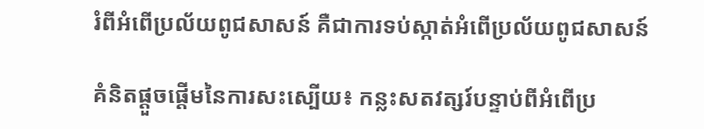រំពីអំពើប្រល័យពូជសាសន៍ គឺជាការទប់ស្កាត់អំពើប្រល័យពូជសាសន៍

គំនិតផ្តួចផ្តើមនៃការសះស្បើយ៖ កន្លះសតវត្សរ៍បន្ទាប់ពីអំពើប្រ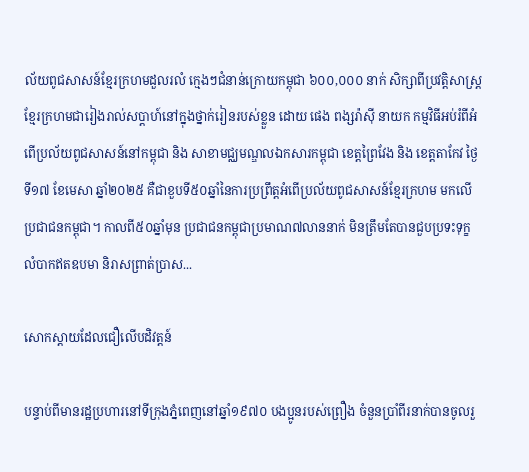ល័យពូជសាសន៍ខ្មែរក្រហមដួលរលំ ក្មេងៗជំនាន់ក្រោយកម្ពុជា ៦០០,០០០ នាក់ សិក្សាពីប្រវត្តិសាស្ត្រខ្មែរក្រហមជារៀងរាល់សប្តាហ៍នៅក្នុងថ្នាក់រៀនរបស់ខ្លួន ដោយ ផេង ពង្សរ៉ាស៊ី នាយក កម្មវិធីអប់រំពីអំពើប្រល័យពូជសាសន៍នៅកម្ពុជា និង សាខាមជ្ឈមណ្ឌលឯកសារកម្ពុជា ខេត្តព្រៃវែង និង ខេត្តតាកែវ ថ្ងៃទី១៧ ខែមេសា ឆ្នាំ២០២៥ គឺជាខួបទី៥០ឆ្នាំនៃការប្រព្រឹត្តអំពើប្រល័យពូជសាសន៍ខ្មែរក្រហម មកលើប្រជាជនកម្ពុជា។ កាលពី៥០ឆ្នាំមុន ប្រជាជនកម្ពុជាប្រមាណ៧លាននាក់ មិនត្រឹមតែបានជួបប្រទះទុក្ខលំបាកឥតឧបមា និរាសព្រាត់ប្រាស...

សោកស្ដាយដែលជឿលើបដិវត្តន៍

បន្ទាប់ពីមានរដ្ឋប្រហារនៅទីក្រុងភ្នំពេញនៅឆ្នាំ១៩៧០ បងប្អូនរបស់ព្រឿង ចំនួនប្រាំពីរនាក់បានចូលរួ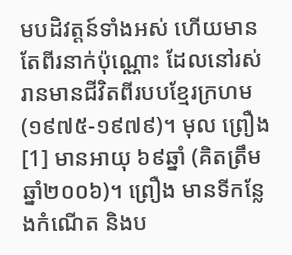មបដិវត្តន៍ទាំងអស់ ហើយមានតែពីរនាក់ប៉ុណ្ណោះ ដែលនៅរស់រានមានជីវិតពីរបបខ្មែរក្រហម(១៩៧៥-១៩៧៩)។ មុល ព្រឿង[1] មានអាយុ ៦៩ឆ្នាំ (គិតត្រឹមឆ្នាំ២០០៦)។ ព្រឿង មានទីកន្លែងកំណើត និងប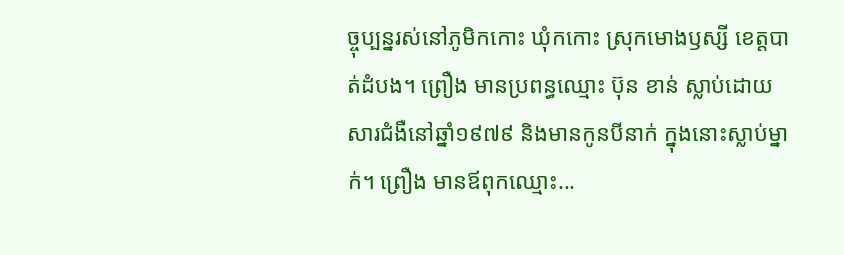ច្ចុប្បន្នរស់នៅភូមិកកោះ ឃុំកកោះ ស្រុកមោងឫស្សី ខេត្តបាត់ដំបង។ ព្រឿង មានប្រពន្ធឈ្មោះ ប៊ុន ខាន់ ស្លាប់ដោយសារជំងឺនៅឆ្នាំ១៩៧៩ និងមានកូនបីនាក់ ក្នុងនោះស្លាប់ម្នាក់។ ព្រឿង មានឪពុកឈ្មោះ...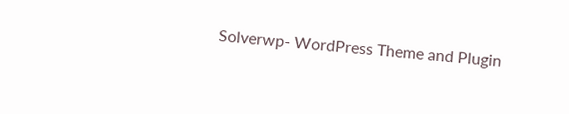Solverwp- WordPress Theme and Plugin